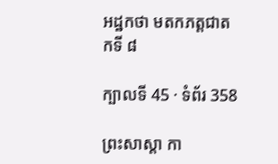អដ្ឋកថា មតកភត្តជាតកទី ៨

ក្បាលទី 45 · ទំព័រ 358

ព្រះសាស្តា កា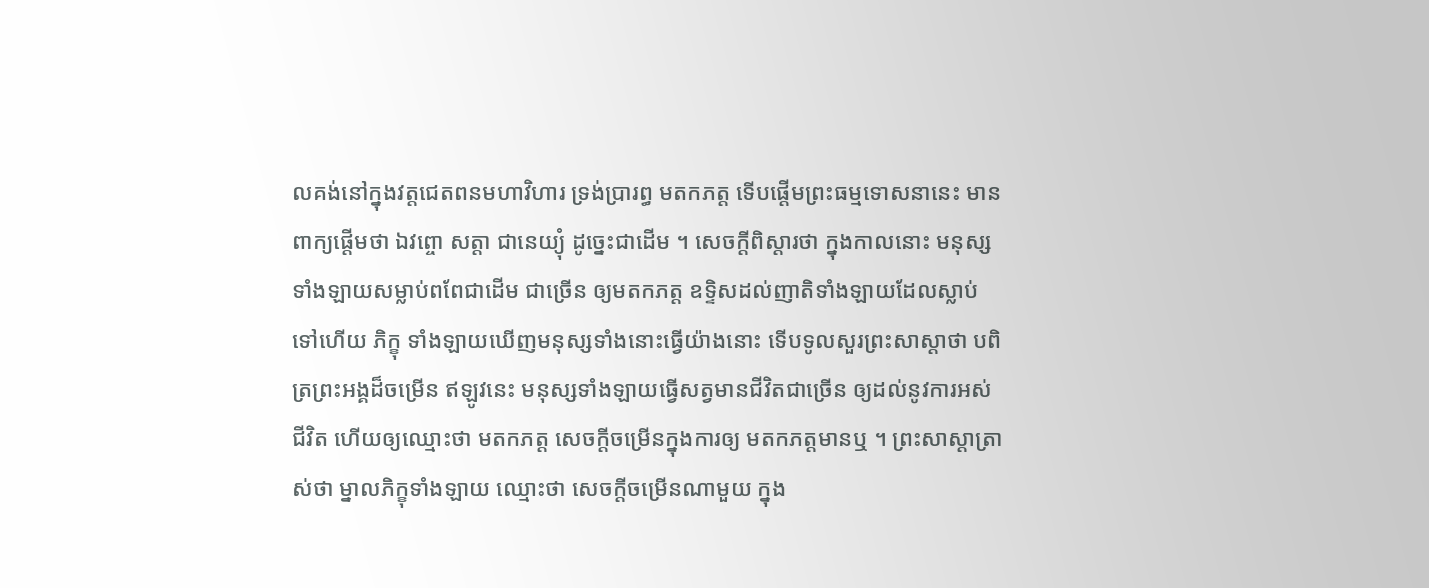លគង់នៅក្នុងវត្តជេតពនមហាវិហារ ទ្រង់ប្រារព្ធ មតកភត្ត ទើបផ្តើមព្រះធម្មទោសនានេះ មានពាក្យផ្តើមថា ឯវព្ចោ សត្តា ជានេយ្យុំ ដូច្នេះជាដើម ។ សេចក្តីពិស្តារថា ក្នុងកាលនោះ មនុស្សទាំងឡាយសម្លាប់ពពែជាដើម ជាច្រើន ឲ្យមតកភត្ត ឧទ្ទិសដល់ញាតិទាំងឡាយដែលស្លាប់ទៅហើយ ភិក្ខុ ទាំងឡាយឃើញមនុស្សទាំងនោះធ្វើយ៉ាងនោះ ទើបទូលសួរព្រះសាស្តាថា បពិត្រព្រះអង្គដ៏ចម្រើន ឥឡូវនេះ មនុស្សទាំងឡាយធ្វើសត្វមានជីវិតជាច្រើន ឲ្យដល់នូវការអស់ជីវិត ហើយឲ្យឈ្មោះថា មតកភត្ត សេចក្តីចម្រើនក្នុងការឲ្យ មតកភត្តមានឬ ។ ព្រះសាស្តាត្រាស់ថា ម្នាលភិក្ខុទាំងឡាយ ឈ្មោះថា សេចក្តីចម្រើនណាមួយ ក្នុង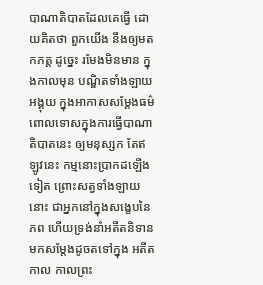បាណាតិបាតដែលគេធ្វើ ដោយគិតថា ពួកយើង នឹងឲ្យមតកភត្ត ដូច្នេះ រមែងមិនមាន ក្នុងកាលមុន បណ្ឌិតទាំងឡាយអង្គុយ ក្នុងអាកាសសម្តែងធម៌ ពោលទោសក្នុងការធ្វើបាណាតិបាតនេះ ឲ្យមនុស្សក តែឥឡូវនេះ កម្មនោះប្រាកដឡើងទៀត ព្រោះសត្វទាំងឡាយនោះ ជាអ្នកនៅក្នុងសង្ខេបនៃភព ហើយទ្រង់នាំអតីតនិទានមកសម្តែងដូចតទៅក្នុង អតីតកាល កាលព្រះ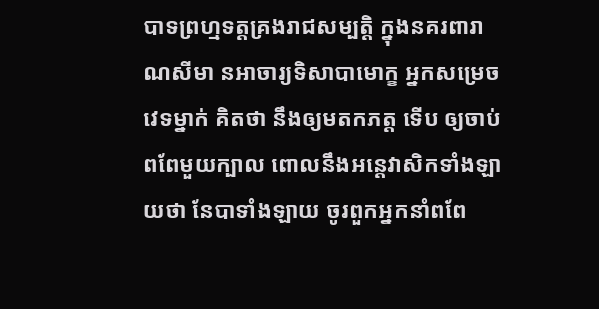បាទព្រហ្មទត្តគ្រងរាជសម្បត្តិ ក្នុងនគរពារាណសីមា នអាចារ្យទិសាបាមោក្ខ អ្នកសម្រេចវេទម្នាក់ គិតថា នឹងឲ្យមតកភត្ត ទើប ឲ្យចាប់ពពែមួយក្បាល ពោលនឹងអន្តេវាសិកទាំងឡាយថា នែបាទាំងឡាយ ចូរពួកអ្នកនាំពពែ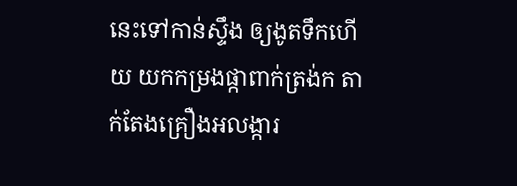នេះទៅកាន់ស្ទឹង ឲ្យងូតទឹកហើយ យកកម្រងផ្កាពាក់ត្រង់ក តាក់តែងគ្រឿងអលង្ការ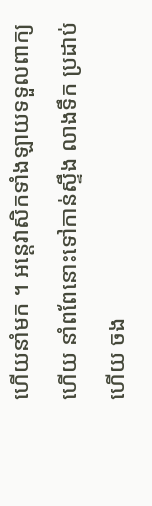ហើយនាំមក ។ អន្តេវាសិកទាំងឡាយទទួលពាក្យ ហើយ នាំពពែនោះទៅកាន់ស្ទឹង លាងទឹក ប្រដាប់ហើយ ចង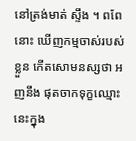នៅត្រង់មាត់ ស្ទឹង ។ ពពែនោះ ឃើញកម្មចាស់របស់ខ្លួន កើតសោមនស្សថា អញនឹង ផុតចាកទុក្ខឈ្មោះនេះក្នុង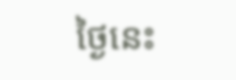ថ្ងៃនេះ